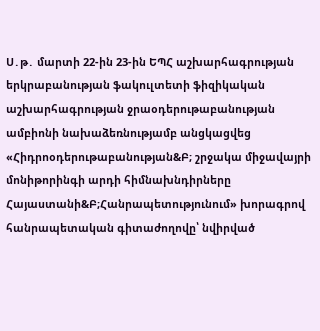Ս․թ․ մարտի 22-ին 23-ին ԵՊՀ աշխարհագրության երկրաբանության ֆակուլտետի ֆիզիկական աշխարհագրության ջրաօդերութաբանության ամբիոնի նախաձեռնությամբ անցկացվեց «Հիդրոօդերութաբանության&Բ; շրջակա միջավայրի մոնիթորինգի արդի հիմնախնդիրները Հայաստանի&Բ;Հանրապետությունում» խորագրով հանրապետական գիտաժողովը՝ նվիրված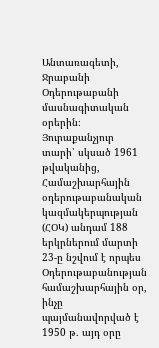Անտառագետի, Ջրաբանի Օդերութաբանի մասնագիտական օրերին։
Յուրաքանչյուր տարի՝ սկսած 1961 թվականից, Համաշխարհային օդերութաբանական կազմակերպության (ՀՕԿ) անդամ 188 երկրներում մարտի 23-ը նշվում է որպես Օդերութաբանության համաշխարհային օր, ինչը պայմանավորված է 1950 թ․ այդ օրը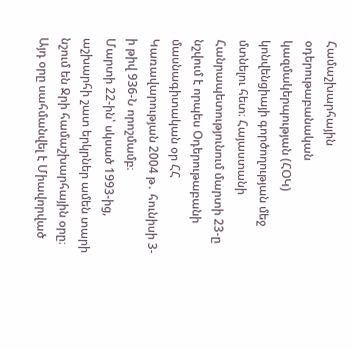Համաշխարհային օդերութաբանական կազմակերպության (ՀՕԿ) կոնվենցիայի գործողության մեջ մտնելու հետ։ Հայաստանի Հանրապետությունում մարտի 23-ը նշվում է որպես Օդերութաբանի մասնագիտական օր ՀՀ Կառավարության 2004 թ․ հունիսի 3-ի թիվ 936-Ն որոշմամբ։
Մարտի 22-ին՝ սկսած 1993-ից, աշխարհի շատ երկրներ ամեն տարի նշում են Ջրի համաշխարհային օրը։ Այդ օրը սահմանվել է Միավորված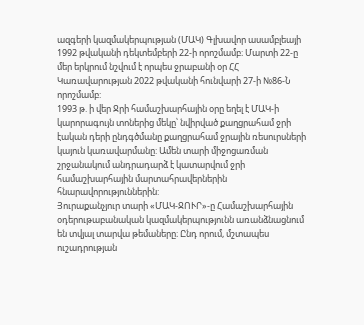ազգերի կազմակերպության (ՄԱԿ) Գլխավոր ասամբլեայի 1992 թվականի դեկտեմբերի 22-ի որոշմամբ։ Մարտի 22-ը մեր երկրում նշվում է որպես ջրաբանի օր ՀՀ Կառավարության 2022 թվականի հունվարի 27-ի №86-Ն որոշմամբ:
1993 թ. ի վեր Ջրի համաշխարհային օրը եղել է ՄԱԿ-ի կարորագույն տոներից մեկը՝ նվիրված քաղցրահամ ջրի էական դերի ընդգծմանը քաղցրահամ ջրային ռեսուրսների կայուն կառավարմանը: Ամեն տարի միջոցառման շրջանակում անդրադարձ է կատարվում ջրի համաշխարհային մարտահրավերներին հնարավորություններին:
Յուրաքանչյուր տարի «ՄԱԿ-ՋՈՒՐ»-ը Համաշխարհային օդերութաբանական կազմակերպությունն առանձնացնում են տվյալ տարվա թեմաները։ Ընդ որում, մշտապես ուշադրության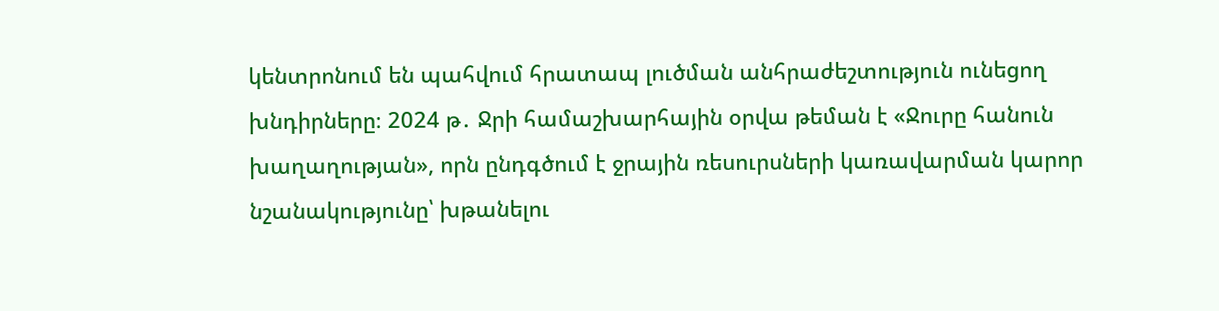կենտրոնում են պահվում հրատապ լուծման անհրաժեշտություն ունեցող խնդիրները։ 2024 թ․ Ջրի համաշխարհային օրվա թեման է «Ջուրը հանուն խաղաղության», որն ընդգծում է ջրային ռեսուրսների կառավարման կարոր նշանակությունը՝ խթանելու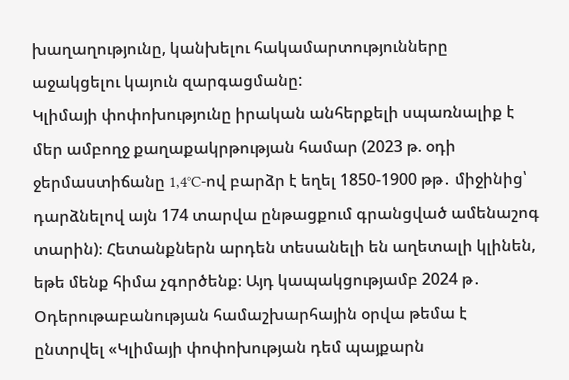խաղաղությունը, կանխելու հակամարտությունները աջակցելու կայուն զարգացմանը:
Կլիմայի փոփոխությունը իրական անհերքելի սպառնալիք է մեր ամբողջ քաղաքակրթության համար (2023 թ. օդի ջերմաստիճանը 1,4°C-ով բարձր է եղել 1850-1900 թթ․ միջինից՝ դարձնելով այն 174 տարվա ընթացքում գրանցված ամենաշոգ տարին)։ Հետանքներն արդեն տեսանելի են աղետալի կլինեն, եթե մենք հիմա չգործենք։ Այդ կապակցությամբ 2024 թ․ Օդերութաբանության համաշխարհային օրվա թեմա է ընտրվել «Կլիմայի փոփոխության դեմ պայքարն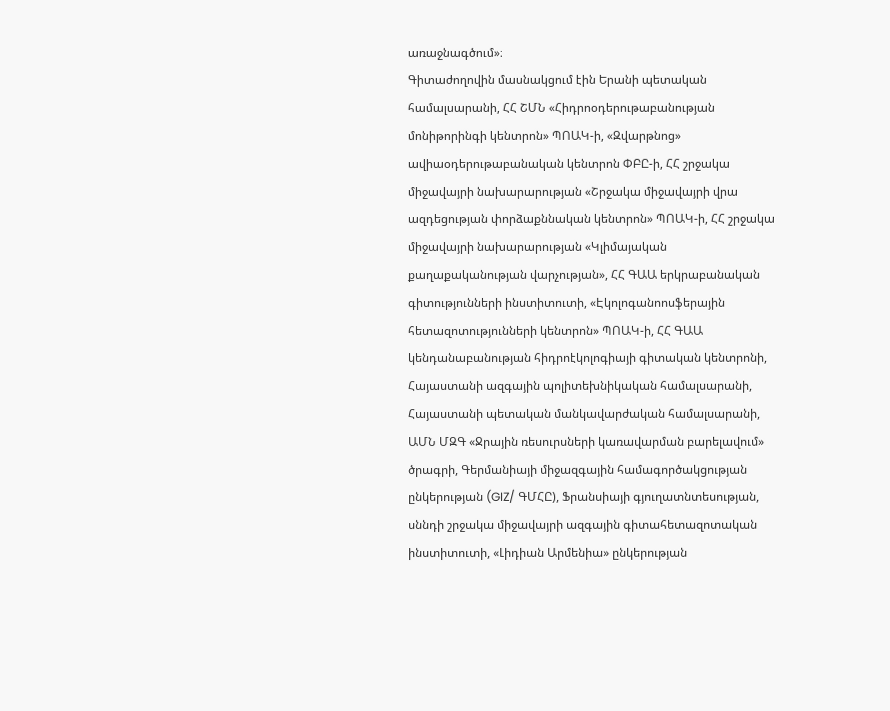առաջնագծում»։
Գիտաժողովին մասնակցում էին Երանի պետական համալսարանի, ՀՀ ՇՄՆ «Հիդրոօդերութաբանության մոնիթորինգի կենտրոն» ՊՈԱԿ-ի, «Զվարթնոց» ավիաօդերութաբանական կենտրոն ՓԲԸ-ի, ՀՀ շրջակա միջավայրի նախարարության «Շրջակա միջավայրի վրա ազդեցության փորձաքննական կենտրոն» ՊՈԱԿ-ի, ՀՀ շրջակա միջավայրի նախարարության «Կլիմայական քաղաքականության վարչության», ՀՀ ԳԱԱ երկրաբանական գիտությունների ինստիտուտի, «Էկոլոգանոոսֆերային հետազոտությունների կենտրոն» ՊՈԱԿ-ի, ՀՀ ԳԱԱ կենդանաբանության հիդրոէկոլոգիայի գիտական կենտրոնի, Հայաստանի ազգային պոլիտեխնիկական համալսարանի, Հայաստանի պետական մանկավարժական համալսարանի, ԱՄՆ ՄԶԳ «Ջրային ռեսուրսների կառավարման բարելավում» ծրագրի, Գերմանիայի միջազգային համագործակցության ընկերության (GIZ/ ԳՄՀԸ), Ֆրանսիայի գյուղատնտեսության, սննդի շրջակա միջավայրի ազգային գիտահետազոտական ինստիտուտի, «Լիդիան Արմենիա» ընկերության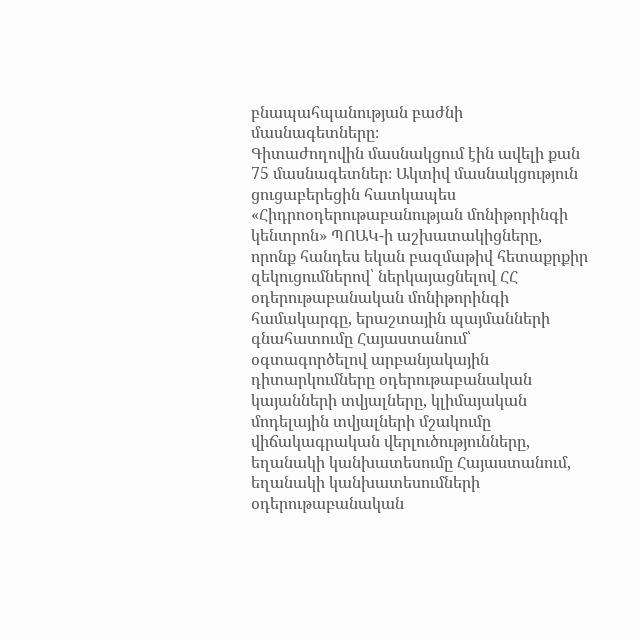բնապահպանության բաժնի մասնագետները։
Գիտաժողովին մասնակցում էին ավելի քան 75 մասնագետներ։ Ակտիվ մասնակցություն ցուցաբերեցին հատկապես «Հիդրոօդերութաբանության մոնիթորինգի կենտրոն» ՊՈԱԿ-ի աշխատակիցները, որոնք հանդես եկան բազմաթիվ հետաքրքիր զեկուցումներով՝ ներկայացնելով ՀՀ օդերութաբանական մոնիթորինգի համակարգը, երաշտային պայմանների գնահատումը Հայաստանում՝ օգտագործելով արբանյակային դիտարկումները օդերութաբանական կայանների տվյալները, կլիմայական մոդելային տվյալների մշակումը վիճակագրական վերլուծությունները, եղանակի կանխատեսումը Հայաստանում, եղանակի կանխատեսումների օդերութաբանական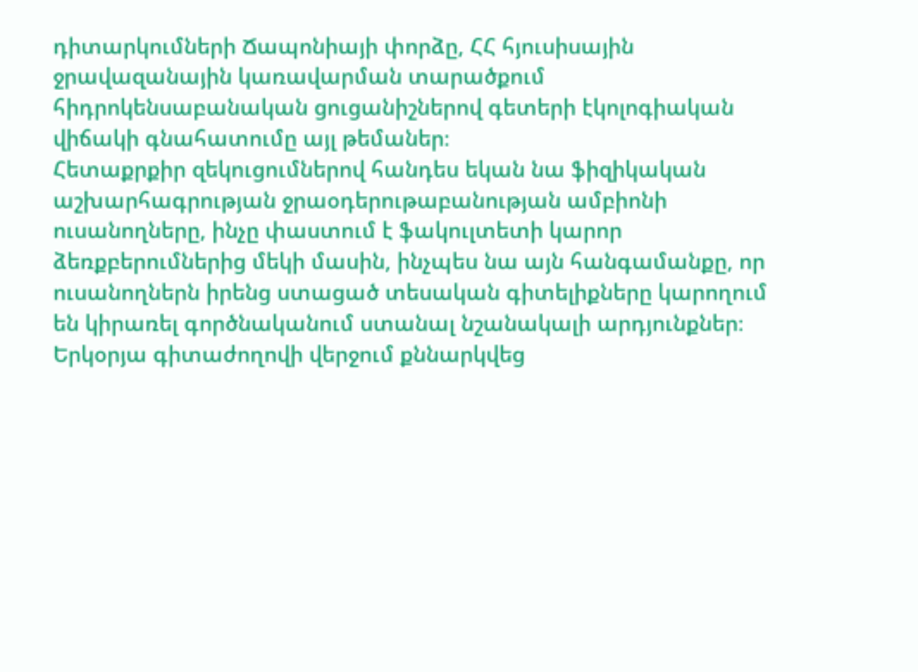դիտարկումների Ճապոնիայի փորձը, ՀՀ հյուսիսային ջրավազանային կառավարման տարածքում հիդրոկենսաբանական ցուցանիշներով գետերի էկոլոգիական վիճակի գնահատումը այլ թեմաներ։
Հետաքրքիր զեկուցումներով հանդես եկան նա ֆիզիկական աշխարհագրության ջրաօդերութաբանության ամբիոնի ուսանողները, ինչը փաստում է ֆակուլտետի կարոր ձեռքբերումներից մեկի մասին, ինչպես նա այն հանգամանքը, որ ուսանողներն իրենց ստացած տեսական գիտելիքները կարողում են կիրառել գործնականում ստանալ նշանակալի արդյունքներ։
Երկօրյա գիտաժողովի վերջում քննարկվեց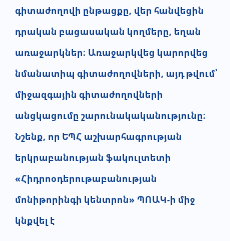գիտաժողովի ընթացքը, վեր հանվեցին դրական բացասական կողմերը, եղան առաջարկներ։ Առաջարկվեց կարորվեց նմանատիպ գիտաժողովների, այդ թվում՝ միջազգային գիտաժողովների անցկացումը շարունակականությունը։
Նշենք, որ ԵՊՀ աշխարհագրության երկրաբանության ֆակուլտետի «Հիդրոօդերութաբանության մոնիթորինգի կենտրոն» ՊՈԱԿ-ի միջ կնքվել է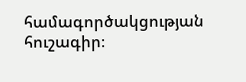համագործակցության հուշագիր։